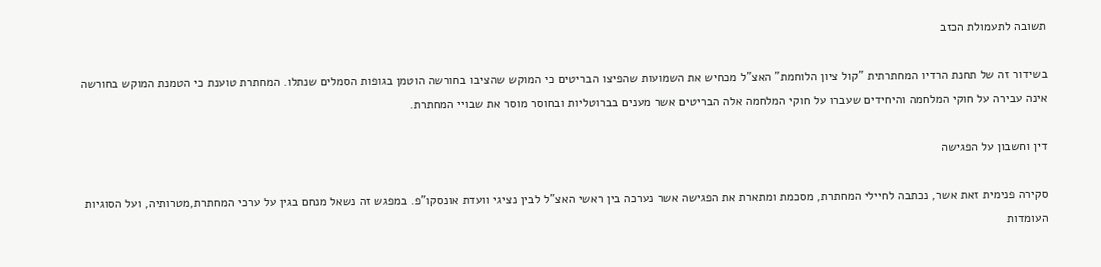תשובה לתעמולת הכזב

בשידור זה של תחנת הרדיו המחתרתית "קול ציון הלוחמת" האצ"ל מכחיש את השמועות שהפיצו הבריטים כי המוקש שהציבו בחורשה הוטמן בגופות הסמלים שנתלו. המחתרת טוענת כי הטמנת המוקש בחורשה אינה עבירה על חוקי המלחמה והיחידים שעברו על חוקי המלחמה אלה הבריטים אשר מענים בברוטליות ובחוסר מוסר את שבויי המחתרת.

דין וחשבון על הפגישה

סקירה פנימית זאת אשר, נכתבה לחיילי המחתרת, מסכמת ומתארת את הפגישה אשר נערכה בין ראשי האצ"ל לבין נציגי וועדת אונסקו"פ. במפגש זה נשאל מנחם בגין על ערכי המחתרת,מטרותיה, ועל הסוגיות העומדות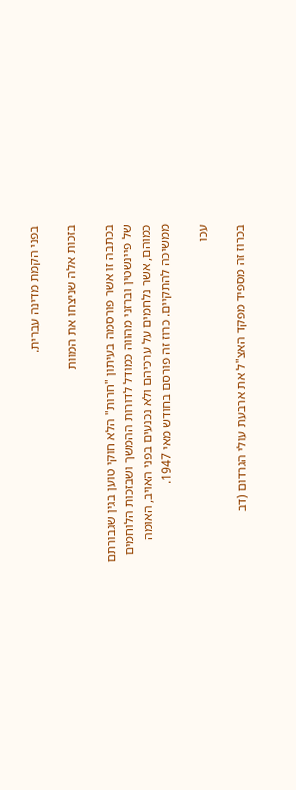בפני הקמת מדינה עברית.

בזכות אלה שניצחו את המוות

בכתבה זו אשר פורסמה בעיתון "חרות" הלא חוקי טוען בגין שגבורתם של פיינשטין וברזני מהווה כמודל לדורות ההמשך ושבזכות הלוחמים כמוהם, אשר נלחמים על ערכיהם ולא נכנעים בפני האויב, האומה ממשיכה להתקיים. כרוז זה פורסם בחודש מאי 1947.

עכו

בכרוז זה מספיד מפקד האצ"ל את ארבעת עולי הגרדום (דב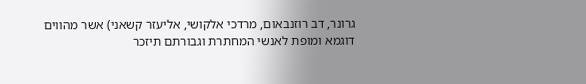גרונר, דב רוזנבאום, מרדכי אלקושי, אליעזר קשאני) אשר מהווים דוגמא ומופת לאנשי המחתרת וגבורתם תיזכר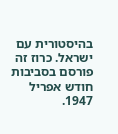בהיסטורית עם ישראל. כרוז זה פורסם בסביבות חודש אפריל 1947.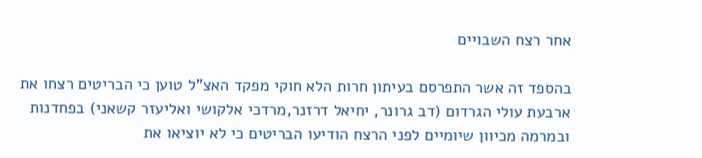אחר רצח השבויים

בהספד זה אשר התפרסם בעיתון חרות הלא חוקי מפקד האצ"ל טוען כי הבריטים רצחו את ארבעת עולי הגרדום (דב גרונר, יחיאל דרזנר,מרדכי אלקושי ואליעזר קשאני) בפחדנות ובמרמה מכיוון שיומיים לפני הרצח הודיעו הבריטים כי לא יוציאו את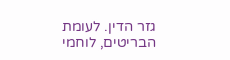גזר הדין. לעומת הבריטים, לוחמי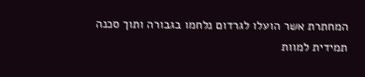המחתרת אשר הועלו לגרדום נלחמו בגבורה ותוך סכנה תמידית למוות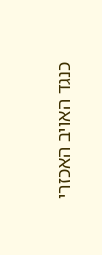כנגד האויב האכזרי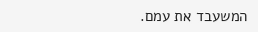המשעבד את עמם.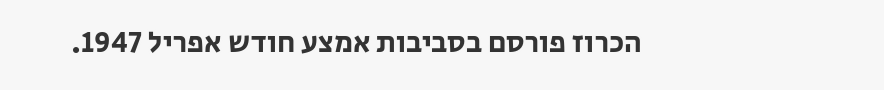הכרוז פורסם בסביבות אמצע חודש אפריל 1947.